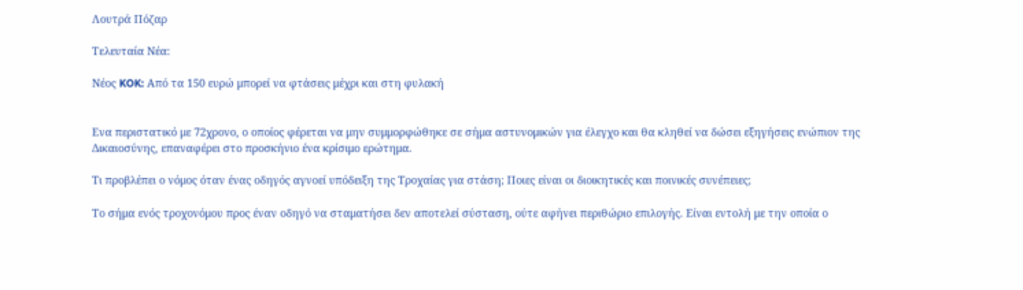Λουτρά Πόζαρ

Τελευταία Νέα:

Νέος KOK: Από τα 150 ευρώ μπορεί να φτάσεις μέχρι και στη φυλακή


Ενα περιστατικό με 72χρονο, ο οποίος φέρεται να μην συμμορφώθηκε σε σήμα αστυνομικών για έλεγχο και θα κληθεί να δώσει εξηγήσεις ενώπιον της Δικαιοσύνης, επαναφέρει στο προσκήνιο ένα κρίσιμο ερώτημα.

Τι προβλέπει ο νόμος όταν ένας οδηγός αγνοεί υπόδειξη της Τροχαίας για στάση; Ποιες είναι οι διοικητικές και ποινικές συνέπειες;

Το σήμα ενός τροχονόμου προς έναν οδηγό να σταματήσει δεν αποτελεί σύσταση, ούτε αφήνει περιθώριο επιλογής. Είναι εντολή με την οποία ο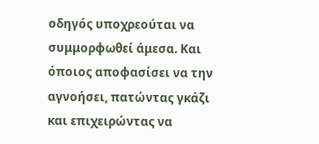οδηγός υποχρεούται να συμμορφωθεί άμεσα. Και όποιος αποφασίσει να την αγνοήσει, πατώντας γκάζι και επιχειρώντας να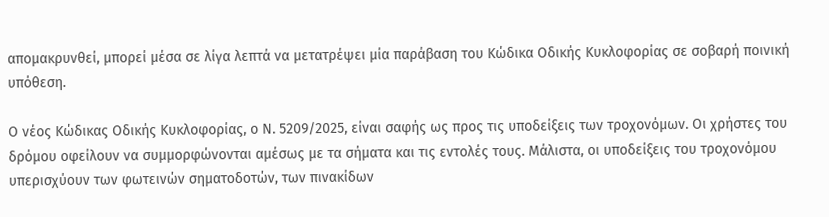απομακρυνθεί, μπορεί μέσα σε λίγα λεπτά να μετατρέψει μία παράβαση του Κώδικα Οδικής Κυκλοφορίας σε σοβαρή ποινική υπόθεση.

Ο νέος Κώδικας Οδικής Κυκλοφορίας, ο Ν. 5209/2025, είναι σαφής ως προς τις υποδείξεις των τροχονόμων. Οι χρήστες του δρόμου οφείλουν να συμμορφώνονται αμέσως με τα σήματα και τις εντολές τους. Μάλιστα, οι υποδείξεις του τροχονόμου υπερισχύουν των φωτεινών σηματοδοτών, των πινακίδων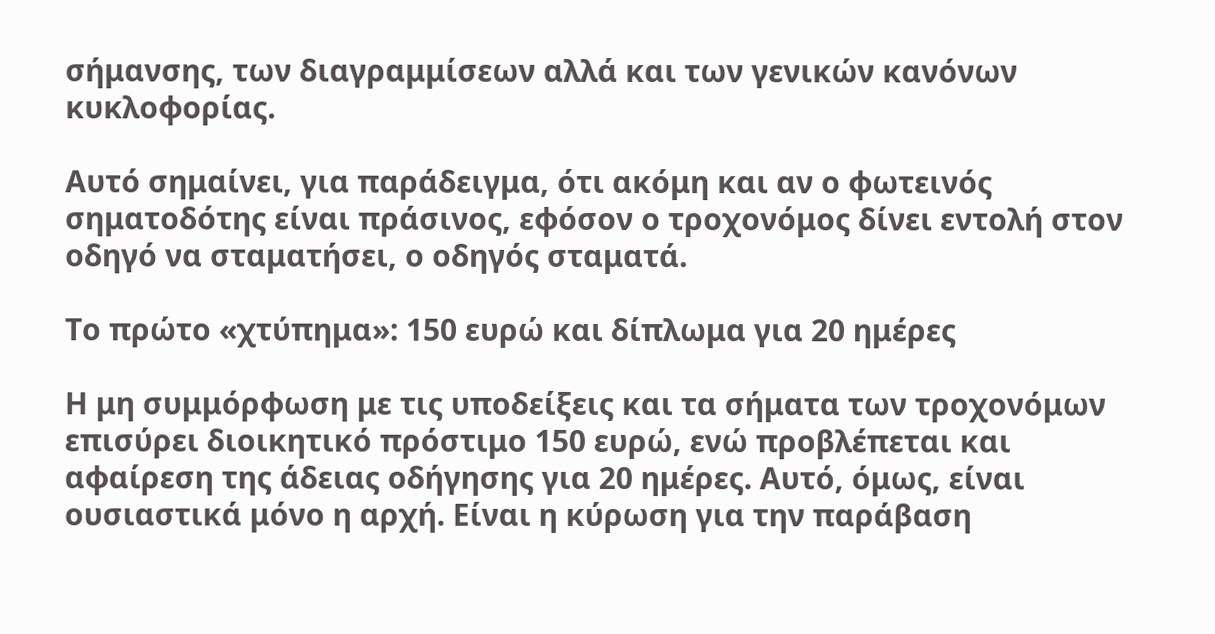σήμανσης, των διαγραμμίσεων αλλά και των γενικών κανόνων κυκλοφορίας.

Αυτό σημαίνει, για παράδειγμα, ότι ακόμη και αν ο φωτεινός σηματοδότης είναι πράσινος, εφόσον ο τροχονόμος δίνει εντολή στον οδηγό να σταματήσει, ο οδηγός σταματά.

Το πρώτο «χτύπημα»: 150 ευρώ και δίπλωμα για 20 ημέρες

Η μη συμμόρφωση με τις υποδείξεις και τα σήματα των τροχονόμων επισύρει διοικητικό πρόστιμο 150 ευρώ, ενώ προβλέπεται και αφαίρεση της άδειας οδήγησης για 20 ημέρες. Αυτό, όμως, είναι ουσιαστικά μόνο η αρχή. Είναι η κύρωση για την παράβαση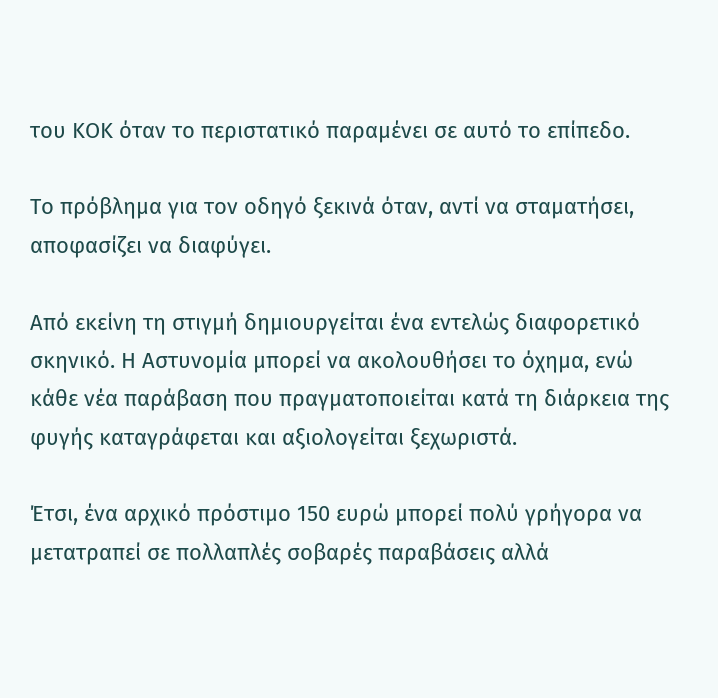του ΚΟΚ όταν το περιστατικό παραμένει σε αυτό το επίπεδο.

Το πρόβλημα για τον οδηγό ξεκινά όταν, αντί να σταματήσει, αποφασίζει να διαφύγει.

Από εκείνη τη στιγμή δημιουργείται ένα εντελώς διαφορετικό σκηνικό. Η Αστυνομία μπορεί να ακολουθήσει το όχημα, ενώ κάθε νέα παράβαση που πραγματοποιείται κατά τη διάρκεια της φυγής καταγράφεται και αξιολογείται ξεχωριστά.

Έτσι, ένα αρχικό πρόστιμο 150 ευρώ μπορεί πολύ γρήγορα να μετατραπεί σε πολλαπλές σοβαρές παραβάσεις αλλά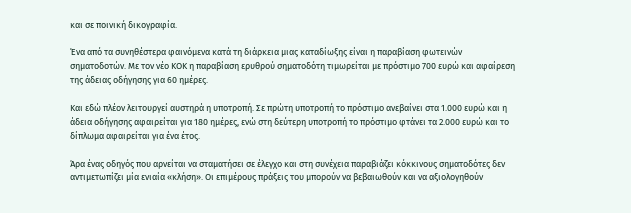και σε ποινική δικογραφία.

Ένα από τα συνηθέστερα φαινόμενα κατά τη διάρκεια μιας καταδίωξης είναι η παραβίαση φωτεινών σηματοδοτών. Με τον νέο ΚΟΚ η παραβίαση ερυθρού σηματοδότη τιμωρείται με πρόστιμο 700 ευρώ και αφαίρεση της άδειας οδήγησης για 60 ημέρες.

Και εδώ πλέον λειτουργεί αυστηρά η υποτροπή. Σε πρώτη υποτροπή το πρόστιμο ανεβαίνει στα 1.000 ευρώ και η άδεια οδήγησης αφαιρείται για 180 ημέρες, ενώ στη δεύτερη υποτροπή το πρόστιμο φτάνει τα 2.000 ευρώ και το δίπλωμα αφαιρείται για ένα έτος.

Άρα ένας οδηγός που αρνείται να σταματήσει σε έλεγχο και στη συνέχεια παραβιάζει κόκκινους σηματοδότες δεν αντιμετωπίζει μία ενιαία «κλήση». Οι επιμέρους πράξεις του μπορούν να βεβαιωθούν και να αξιολογηθούν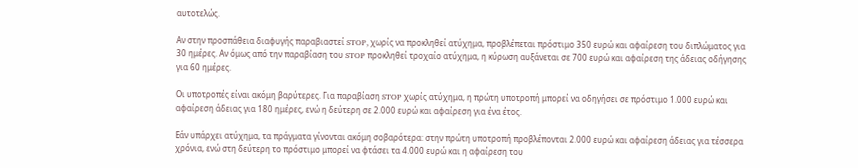αυτοτελώς.

Αν στην προσπάθεια διαφυγής παραβιαστεί STOP, χωρίς να προκληθεί ατύχημα, προβλέπεται πρόστιμο 350 ευρώ και αφαίρεση του διπλώματος για 30 ημέρες. Αν όμως από την παραβίαση του STOP προκληθεί τροχαίο ατύχημα, η κύρωση αυξάνεται σε 700 ευρώ και αφαίρεση της άδειας οδήγησης για 60 ημέρες.

Οι υποτροπές είναι ακόμη βαρύτερες. Για παραβίαση STOP χωρίς ατύχημα, η πρώτη υποτροπή μπορεί να οδηγήσει σε πρόστιμο 1.000 ευρώ και αφαίρεση άδειας για 180 ημέρες, ενώ η δεύτερη σε 2.000 ευρώ και αφαίρεση για ένα έτος.

Εάν υπάρχει ατύχημα, τα πράγματα γίνονται ακόμη σοβαρότερα: στην πρώτη υποτροπή προβλέπονται 2.000 ευρώ και αφαίρεση άδειας για τέσσερα χρόνια, ενώ στη δεύτερη το πρόστιμο μπορεί να φτάσει τα 4.000 ευρώ και η αφαίρεση του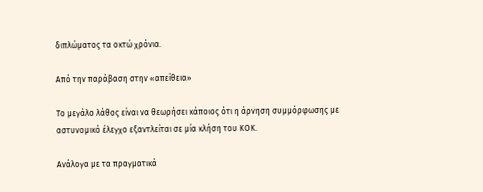διπλώματος τα οκτώ χρόνια.

Από την παράβαση στην «απείθεια»

Το μεγάλο λάθος είναι να θεωρήσει κάποιος ότι η άρνηση συμμόρφωσης με αστυνομικό έλεγχο εξαντλείται σε μία κλήση του ΚΟΚ.

Ανάλογα με τα πραγματικά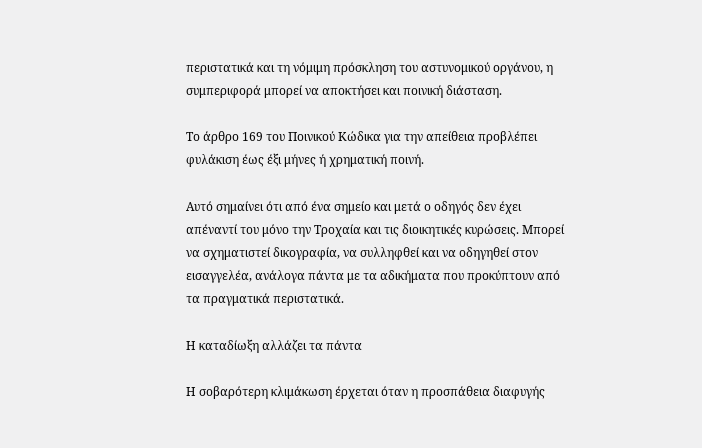περιστατικά και τη νόμιμη πρόσκληση του αστυνομικού οργάνου, η συμπεριφορά μπορεί να αποκτήσει και ποινική διάσταση.

Το άρθρο 169 του Ποινικού Κώδικα για την απείθεια προβλέπει φυλάκιση έως έξι μήνες ή χρηματική ποινή.

Αυτό σημαίνει ότι από ένα σημείο και μετά ο οδηγός δεν έχει απέναντί του μόνο την Τροχαία και τις διοικητικές κυρώσεις. Μπορεί να σχηματιστεί δικογραφία, να συλληφθεί και να οδηγηθεί στον εισαγγελέα, ανάλογα πάντα με τα αδικήματα που προκύπτουν από τα πραγματικά περιστατικά.

Η καταδίωξη αλλάζει τα πάντα

Η σοβαρότερη κλιμάκωση έρχεται όταν η προσπάθεια διαφυγής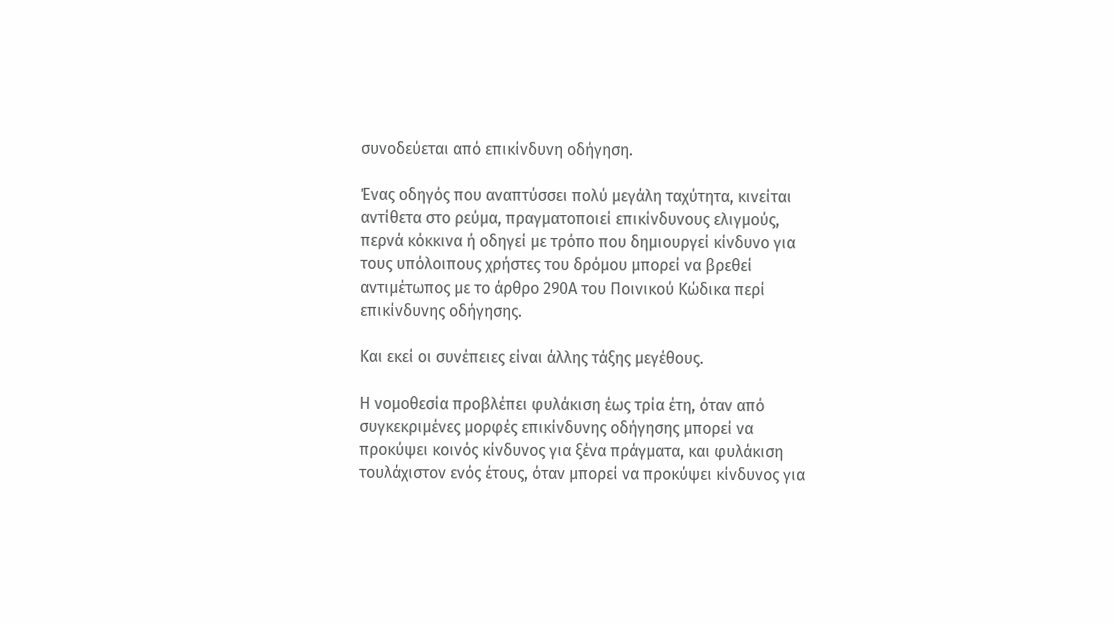συνοδεύεται από επικίνδυνη οδήγηση.

Ένας οδηγός που αναπτύσσει πολύ μεγάλη ταχύτητα, κινείται αντίθετα στο ρεύμα, πραγματοποιεί επικίνδυνους ελιγμούς, περνά κόκκινα ή οδηγεί με τρόπο που δημιουργεί κίνδυνο για τους υπόλοιπους χρήστες του δρόμου μπορεί να βρεθεί αντιμέτωπος με το άρθρο 290Α του Ποινικού Κώδικα περί επικίνδυνης οδήγησης.

Και εκεί οι συνέπειες είναι άλλης τάξης μεγέθους.

Η νομοθεσία προβλέπει φυλάκιση έως τρία έτη, όταν από συγκεκριμένες μορφές επικίνδυνης οδήγησης μπορεί να προκύψει κοινός κίνδυνος για ξένα πράγματα, και φυλάκιση τουλάχιστον ενός έτους, όταν μπορεί να προκύψει κίνδυνος για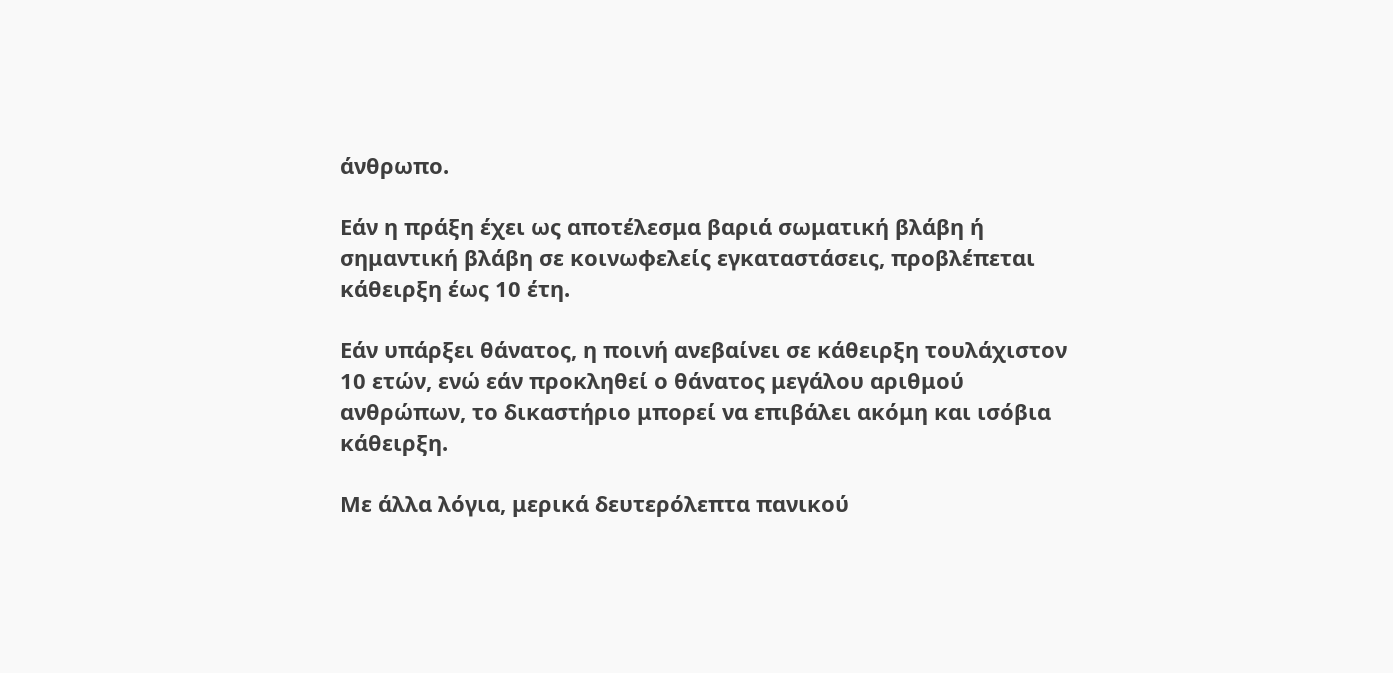άνθρωπο.

Εάν η πράξη έχει ως αποτέλεσμα βαριά σωματική βλάβη ή σημαντική βλάβη σε κοινωφελείς εγκαταστάσεις, προβλέπεται κάθειρξη έως 10 έτη.

Εάν υπάρξει θάνατος, η ποινή ανεβαίνει σε κάθειρξη τουλάχιστον 10 ετών, ενώ εάν προκληθεί ο θάνατος μεγάλου αριθμού ανθρώπων, το δικαστήριο μπορεί να επιβάλει ακόμη και ισόβια κάθειρξη.

Με άλλα λόγια, μερικά δευτερόλεπτα πανικού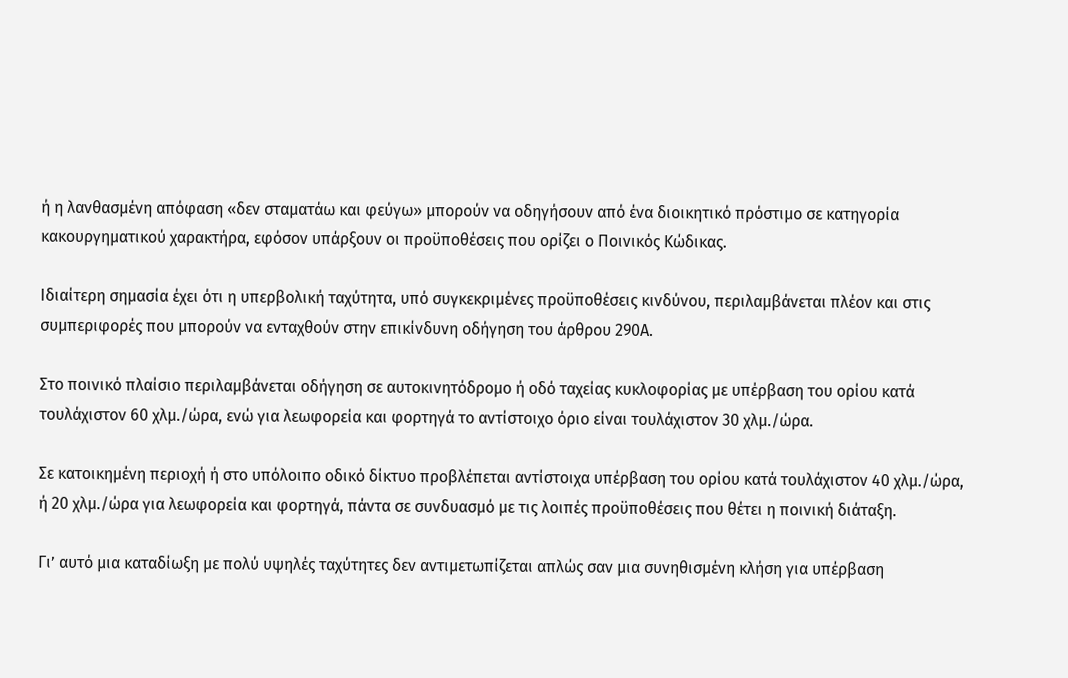ή η λανθασμένη απόφαση «δεν σταματάω και φεύγω» μπορούν να οδηγήσουν από ένα διοικητικό πρόστιμο σε κατηγορία κακουργηματικού χαρακτήρα, εφόσον υπάρξουν οι προϋποθέσεις που ορίζει ο Ποινικός Κώδικας.

Ιδιαίτερη σημασία έχει ότι η υπερβολική ταχύτητα, υπό συγκεκριμένες προϋποθέσεις κινδύνου, περιλαμβάνεται πλέον και στις συμπεριφορές που μπορούν να ενταχθούν στην επικίνδυνη οδήγηση του άρθρου 290Α.

Στο ποινικό πλαίσιο περιλαμβάνεται οδήγηση σε αυτοκινητόδρομο ή οδό ταχείας κυκλοφορίας με υπέρβαση του ορίου κατά τουλάχιστον 60 χλμ./ώρα, ενώ για λεωφορεία και φορτηγά το αντίστοιχο όριο είναι τουλάχιστον 30 χλμ./ώρα.

Σε κατοικημένη περιοχή ή στο υπόλοιπο οδικό δίκτυο προβλέπεται αντίστοιχα υπέρβαση του ορίου κατά τουλάχιστον 40 χλμ./ώρα, ή 20 χλμ./ώρα για λεωφορεία και φορτηγά, πάντα σε συνδυασμό με τις λοιπές προϋποθέσεις που θέτει η ποινική διάταξη.

Γι’ αυτό μια καταδίωξη με πολύ υψηλές ταχύτητες δεν αντιμετωπίζεται απλώς σαν μια συνηθισμένη κλήση για υπέρβαση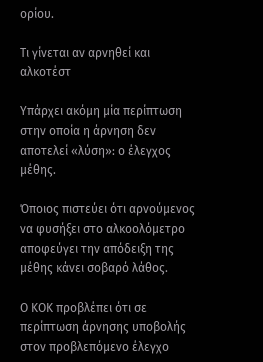ορίου.

Τι γίνεται αν αρνηθεί και αλκοτέστ

Υπάρχει ακόμη μία περίπτωση στην οποία η άρνηση δεν αποτελεί «λύση»: ο έλεγχος μέθης.

Όποιος πιστεύει ότι αρνούμενος να φυσήξει στο αλκοολόμετρο αποφεύγει την απόδειξη της μέθης κάνει σοβαρό λάθος.

Ο ΚΟΚ προβλέπει ότι σε περίπτωση άρνησης υποβολής στον προβλεπόμενο έλεγχο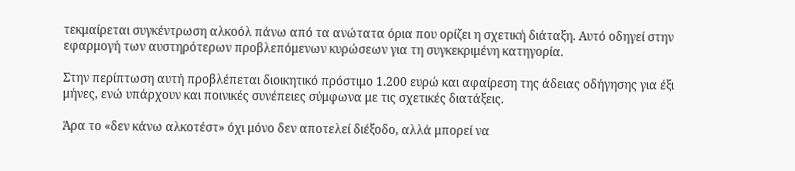τεκμαίρεται συγκέντρωση αλκοόλ πάνω από τα ανώτατα όρια που ορίζει η σχετική διάταξη. Αυτό οδηγεί στην εφαρμογή των αυστηρότερων προβλεπόμενων κυρώσεων για τη συγκεκριμένη κατηγορία.

Στην περίπτωση αυτή προβλέπεται διοικητικό πρόστιμο 1.200 ευρώ και αφαίρεση της άδειας οδήγησης για έξι μήνες, ενώ υπάρχουν και ποινικές συνέπειες σύμφωνα με τις σχετικές διατάξεις.

Άρα το «δεν κάνω αλκοτέστ» όχι μόνο δεν αποτελεί διέξοδο, αλλά μπορεί να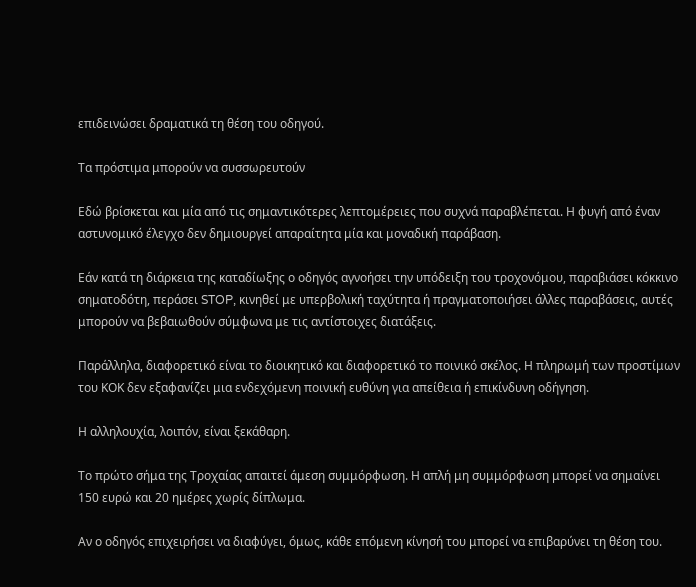επιδεινώσει δραματικά τη θέση του οδηγού.

Τα πρόστιμα μπορούν να συσσωρευτούν

Εδώ βρίσκεται και μία από τις σημαντικότερες λεπτομέρειες που συχνά παραβλέπεται. Η φυγή από έναν αστυνομικό έλεγχο δεν δημιουργεί απαραίτητα μία και μοναδική παράβαση.

Εάν κατά τη διάρκεια της καταδίωξης ο οδηγός αγνοήσει την υπόδειξη του τροχονόμου, παραβιάσει κόκκινο σηματοδότη, περάσει STOP, κινηθεί με υπερβολική ταχύτητα ή πραγματοποιήσει άλλες παραβάσεις, αυτές μπορούν να βεβαιωθούν σύμφωνα με τις αντίστοιχες διατάξεις.

Παράλληλα, διαφορετικό είναι το διοικητικό και διαφορετικό το ποινικό σκέλος. Η πληρωμή των προστίμων του ΚΟΚ δεν εξαφανίζει μια ενδεχόμενη ποινική ευθύνη για απείθεια ή επικίνδυνη οδήγηση.

Η αλληλουχία, λοιπόν, είναι ξεκάθαρη.

Το πρώτο σήμα της Τροχαίας απαιτεί άμεση συμμόρφωση. Η απλή μη συμμόρφωση μπορεί να σημαίνει 150 ευρώ και 20 ημέρες χωρίς δίπλωμα.

Αν ο οδηγός επιχειρήσει να διαφύγει, όμως, κάθε επόμενη κίνησή του μπορεί να επιβαρύνει τη θέση του.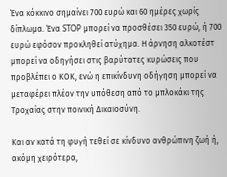Ένα κόκκινο σημαίνει 700 ευρώ και 60 ημέρες χωρίς δίπλωμα. Ένα STOP μπορεί να προσθέσει 350 ευρώ, ή 700 ευρώ εφόσον προκληθεί ατύχημα. Η άρνηση αλκοτέστ μπορεί να οδηγήσει στις βαρύτατες κυρώσεις που προβλέπει ο ΚΟΚ, ενώ η επικίνδυνη οδήγηση μπορεί να μεταφέρει πλέον την υπόθεση από το μπλοκάκι της Τροχαίας στην ποινική Δικαιοσύνη.

Και αν κατά τη φυγή τεθεί σε κίνδυνο ανθρώπινη ζωή ή, ακόμη χειρότερα,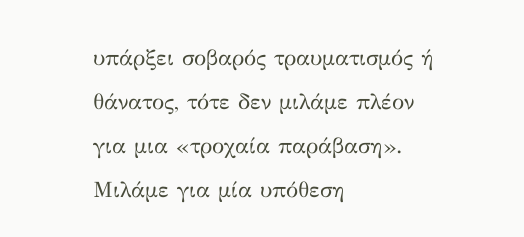υπάρξει σοβαρός τραυματισμός ή θάνατος, τότε δεν μιλάμε πλέον για μια «τροχαία παράβαση». Μιλάμε για μία υπόθεση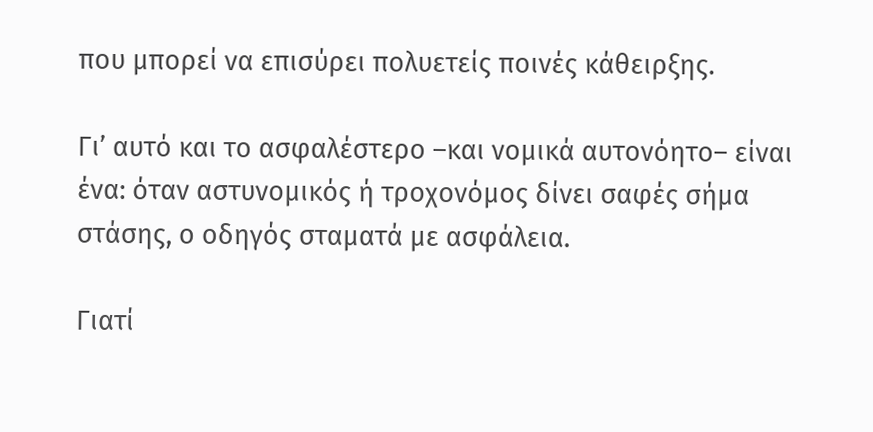που μπορεί να επισύρει πολυετείς ποινές κάθειρξης.

Γι’ αυτό και το ασφαλέστερο –και νομικά αυτονόητο– είναι ένα: όταν αστυνομικός ή τροχονόμος δίνει σαφές σήμα στάσης, ο οδηγός σταματά με ασφάλεια.

Γιατί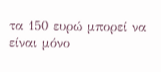τα 150 ευρώ μπορεί να είναι μόνο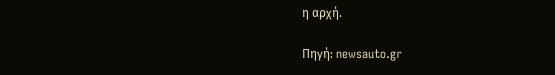η αρχή.

Πηγή: newsauto.gr